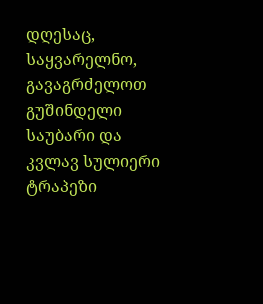დღესაც, საყვარელნო, გავაგრძელოთ გუშინდელი საუბარი და კვლავ სულიერი ტრაპეზი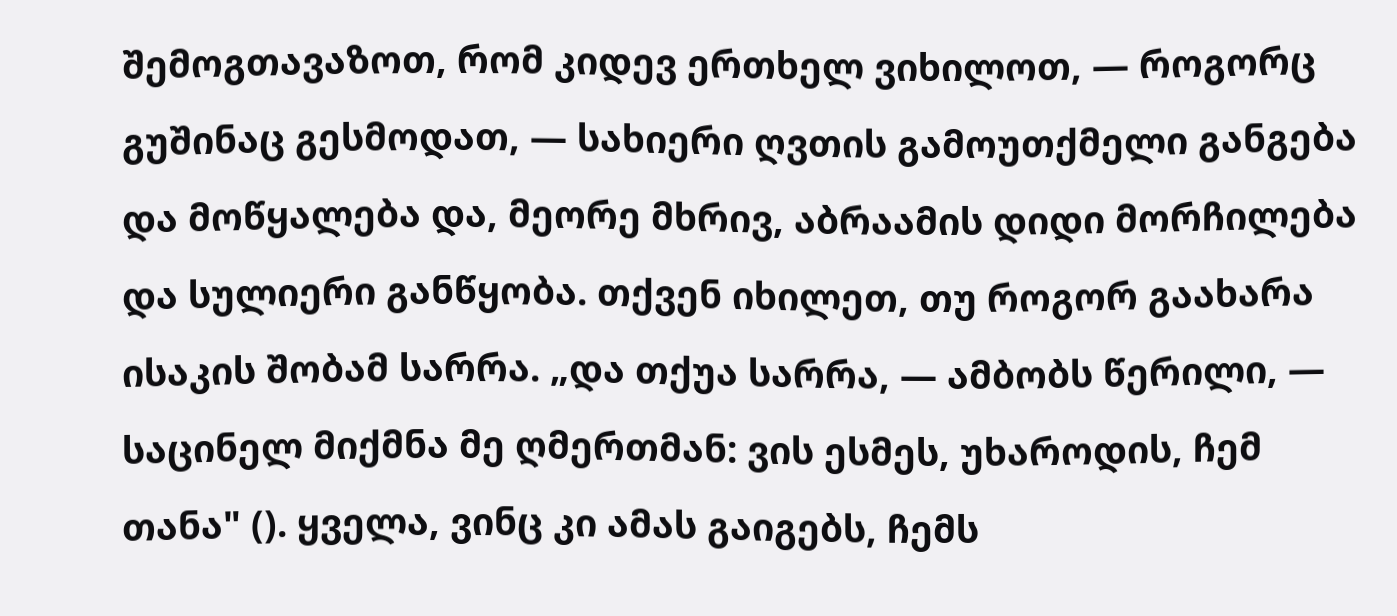შემოგთავაზოთ, რომ კიდევ ერთხელ ვიხილოთ, — როგორც გუშინაც გესმოდათ, — სახიერი ღვთის გამოუთქმელი განგება და მოწყალება და, მეორე მხრივ, აბრაამის დიდი მორჩილება და სულიერი განწყობა. თქვენ იხილეთ, თუ როგორ გაახარა ისაკის შობამ სარრა. „და თქუა სარრა, — ამბობს წერილი, — საცინელ მიქმნა მე ღმერთმან: ვის ესმეს, უხაროდის, ჩემ თანა" (). ყველა, ვინც კი ამას გაიგებს, ჩემს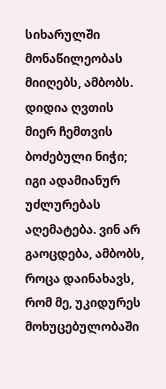სიხარულში მონაწილეობას მიიღებს, ამბობს. დიდია ღვთის მიერ ჩემთვის ბოძებული ნიჭი; იგი ადამიანურ უძლურებას აღემატება. ვინ არ გაოცდება, ამბობს, როცა დაინახავს, რომ მე, უკიდურეს მოხუცებულობაში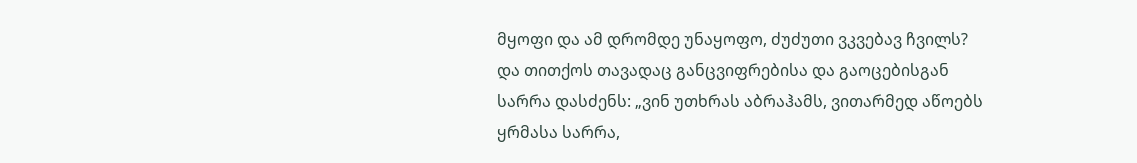მყოფი და ამ დრომდე უნაყოფო, ძუძუთი ვკვებავ ჩვილს? და თითქოს თავადაც განცვიფრებისა და გაოცებისგან სარრა დასძენს: „ვინ უთხრას აბრაჰამს, ვითარმედ აწოებს ყრმასა სარრა,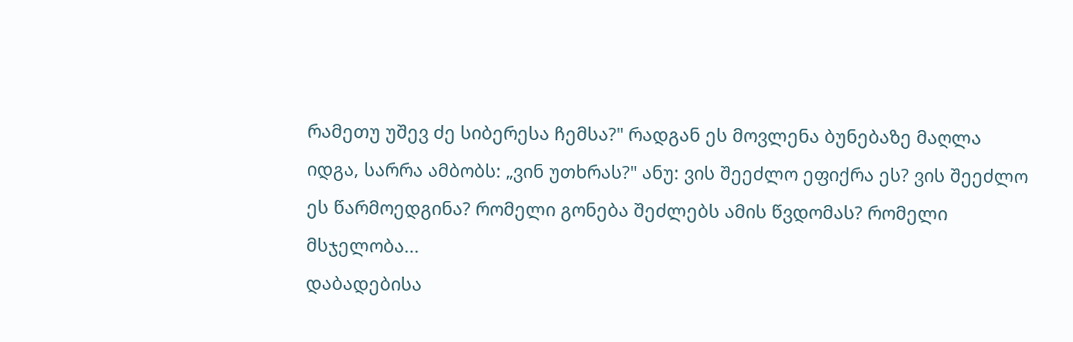რამეთუ უშევ ძე სიბერესა ჩემსა?" რადგან ეს მოვლენა ბუნებაზე მაღლა იდგა, სარრა ამბობს: „ვინ უთხრას?" ანუ: ვის შეეძლო ეფიქრა ეს? ვის შეეძლო ეს წარმოედგინა? რომელი გონება შეძლებს ამის წვდომას? რომელი მსჯელობა...
დაბადებისა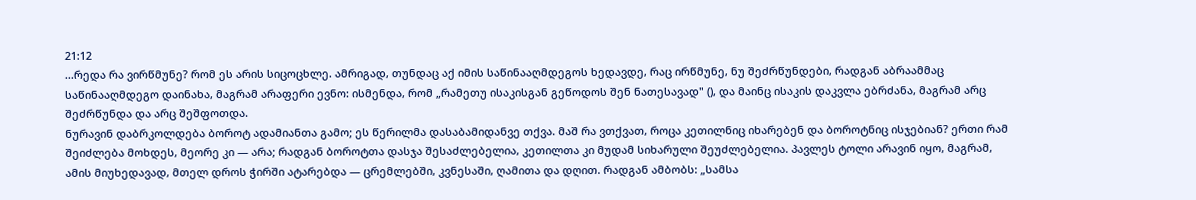21:12
...რედა რა ვირწმუნე? რომ ეს არის სიცოცხლე. ამრიგად, თუნდაც აქ იმის საწინააღმდეგოს ხედავდე, რაც ირწმუნე, ნუ შეძრწუნდები, რადგან აბრაამმაც საწინააღმდეგო დაინახა, მაგრამ არაფერი ევნო: ისმენდა, რომ „რამეთუ ისაკისგან გეწოდოს შენ ნათესავად" (), და მაინც ისაკის დაკვლა ებრძანა, მაგრამ არც შეძრწუნდა და არც შეშფოთდა.
ნურავინ დაბრკოლდება ბოროტ ადამიანთა გამო; ეს წერილმა დასაბამიდანვე თქვა. მაშ რა ვთქვათ, როცა კეთილნიც იხარებენ და ბოროტნიც ისჯებიან? ერთი რამ შეიძლება მოხდეს, მეორე კი — არა; რადგან ბოროტთა დასჯა შესაძლებელია, კეთილთა კი მუდამ სიხარული შეუძლებელია. პავლეს ტოლი არავინ იყო, მაგრამ, ამის მიუხედავად, მთელ დროს ჭირში ატარებდა — ცრემლებში, კვნესაში, ღამითა და დღით. რადგან ამბობს: „სამსა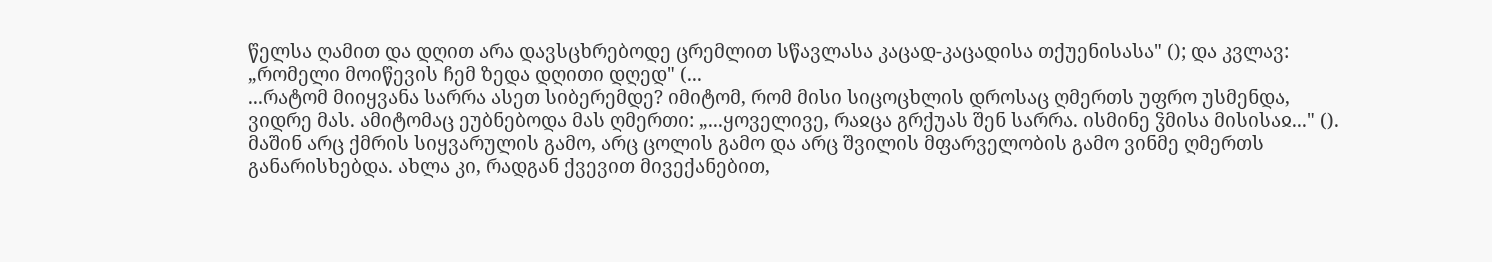წელსა ღამით და დღით არა დავსცხრებოდე ცრემლით სწავლასა კაცად-კაცადისა თქუენისასა" (); და კვლავ: „რომელი მოიწევის ჩემ ზედა დღითი დღედ" (...
...რატომ მიიყვანა სარრა ასეთ სიბერემდე? იმიტომ, რომ მისი სიცოცხლის დროსაც ღმერთს უფრო უსმენდა, ვიდრე მას. ამიტომაც ეუბნებოდა მას ღმერთი: „...ყოველივე, რაჲცა გრქუას შენ სარრა. ისმინე ჴმისა მისისაჲ..." ().
მაშინ არც ქმრის სიყვარულის გამო, არც ცოლის გამო და არც შვილის მფარველობის გამო ვინმე ღმერთს განარისხებდა. ახლა კი, რადგან ქვევით მივექანებით,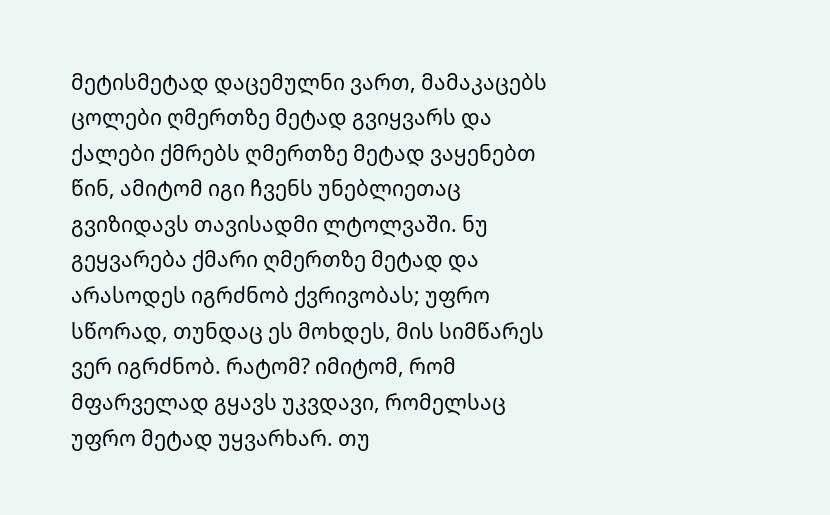მეტისმეტად დაცემულნი ვართ, მამაკაცებს ცოლები ღმერთზე მეტად გვიყვარს და ქალები ქმრებს ღმერთზე მეტად ვაყენებთ წინ, ამიტომ იგი ჩვენს უნებლიეთაც გვიზიდავს თავისადმი ლტოლვაში. ნუ გეყვარება ქმარი ღმერთზე მეტად და არასოდეს იგრძნობ ქვრივობას; უფრო სწორად, თუნდაც ეს მოხდეს, მის სიმწარეს ვერ იგრძნობ. რატომ? იმიტომ, რომ მფარველად გყავს უკვდავი, რომელსაც უფრო მეტად უყვარხარ. თუ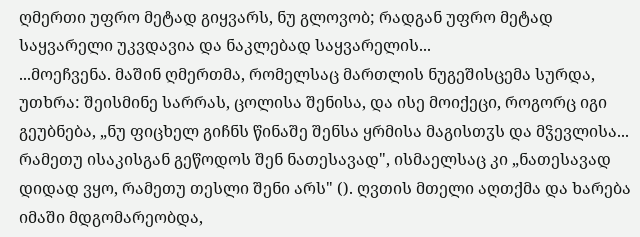ღმერთი უფრო მეტად გიყვარს, ნუ გლოვობ; რადგან უფრო მეტად საყვარელი უკვდავია და ნაკლებად საყვარელის...
...მოეჩვენა. მაშინ ღმერთმა, რომელსაც მართლის ნუგეშისცემა სურდა, უთხრა: შეისმინე სარრას, ცოლისა შენისა, და ისე მოიქეცი, როგორც იგი გეუბნება, „ნუ ფიცხელ გიჩნს წინაშე შენსა ყრმისა მაგისთჳს და მჴევლისა... რამეთუ ისაკისგან გეწოდოს შენ ნათესავად", ისმაელსაც კი „ნათესავად დიდად ვყო, რამეთუ თესლი შენი არს" (). ღვთის მთელი აღთქმა და ხარება იმაში მდგომარეობდა,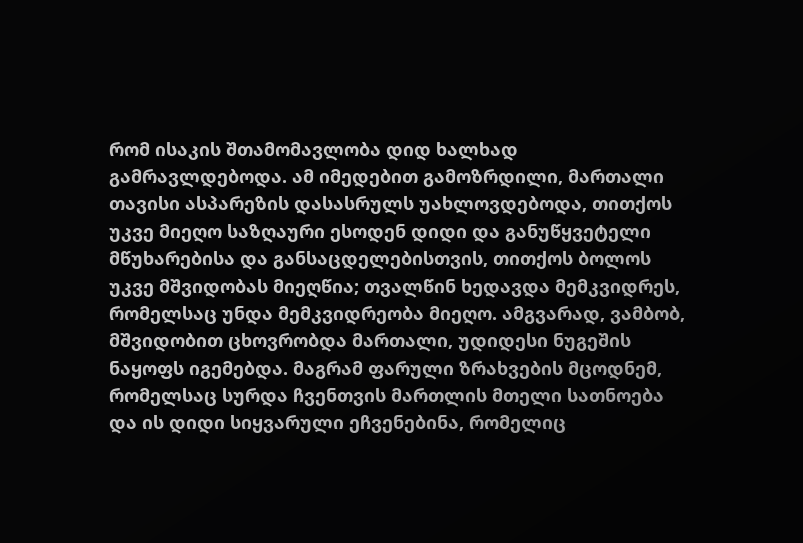რომ ისაკის შთამომავლობა დიდ ხალხად გამრავლდებოდა. ამ იმედებით გამოზრდილი, მართალი თავისი ასპარეზის დასასრულს უახლოვდებოდა, თითქოს უკვე მიეღო საზღაური ესოდენ დიდი და განუწყვეტელი მწუხარებისა და განსაცდელებისთვის, თითქოს ბოლოს უკვე მშვიდობას მიეღწია; თვალწინ ხედავდა მემკვიდრეს, რომელსაც უნდა მემკვიდრეობა მიეღო. ამგვარად, ვამბობ, მშვიდობით ცხოვრობდა მართალი, უდიდესი ნუგეშის ნაყოფს იგემებდა. მაგრამ ფარული ზრახვების მცოდნემ, რომელსაც სურდა ჩვენთვის მართლის მთელი სათნოება და ის დიდი სიყვარული ეჩვენებინა, რომელიც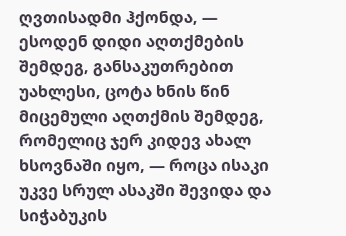ღვთისადმი ჰქონდა, — ესოდენ დიდი აღთქმების შემდეგ, განსაკუთრებით უახლესი, ცოტა ხნის წინ მიცემული აღთქმის შემდეგ, რომელიც ჯერ კიდევ ახალ ხსოვნაში იყო, — როცა ისაკი უკვე სრულ ასაკში შევიდა და სიჭაბუკის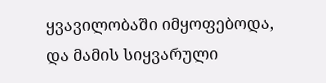ყვავილობაში იმყოფებოდა, და მამის სიყვარული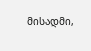მისადმი,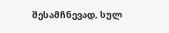შესამჩნევად, სულ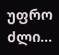უფრო ძლი...